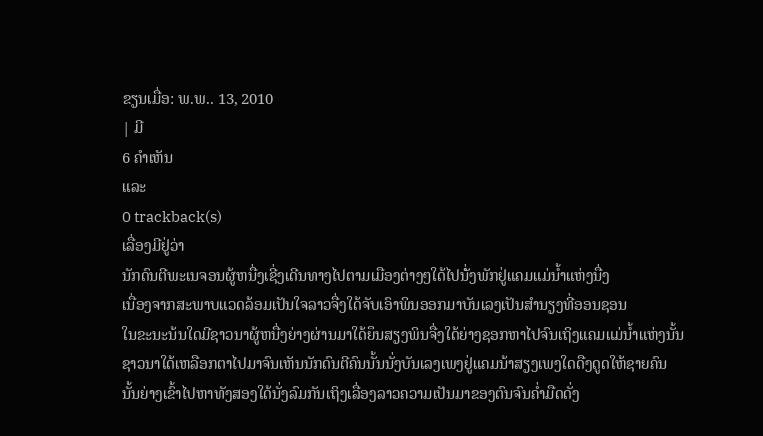ຂຽນເມື່ອ: ພ.ພ.. 13, 2010
| ມີ
6 ຄຳເຫັນ
ແລະ
0 trackback(s)
ເລື່ອງມີຢູ່ວ່າ
ນັກດົນຕີພະເນຈອນຜູ້ຫນື່ງເຊີ່ງເດີນທາງໄປຕາມເມືອງຕ່າງໆໃດ້ໄປນັ່ໍງພັກຢູ່ແຄມແມ່ນ້ຳແຫ່ງນື່ງ
ເນື່ອງຈາກສະພາບແວດລ້ອມເປັນໃຈລາວຈື່ງໃດ້ຈັບເອົາພິນອອກມາບັນເລງເປັນສຳນຽງທີ່ອອນຊອນ
ໃນຂະນະນ້ນໃດມີຊາວນາຜູ້ຫນື່ງຍ່າງຜ່ານມາໃດ້ຍຶນສຽງພິນຈື່ງໃດ້ຍ່າງຊອກຫາໄປຈົນເຖິງແຄມແມ່ນ້ຳແຫ່ງນັ້ນ
ຊາວນາໃດ້ເຫລືອກຕາໄປມາຈົນເຫັນນັກດົນຕີຄົນນັ້ນນັ່ງບັນເລງເພງຢູ່ແຄມນ້າສຽງເພງໃດດືງດູດໃຫ້ຊາຍຄົນ
ນັ້ນຍ່າງເຂົ້າໄປຫາທັງສອງໃດ້ນັ່ງລົມກັນເຖິງເລື່ອງລາວຄວາມເປັນມາຂອງຕົນຈົນຄ່ຳມືດດັ່ງ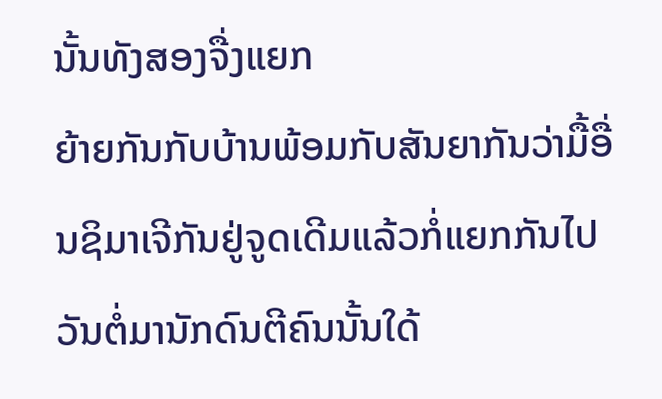ນັ້ນທັງສອງຈື່ງແຍກ
ຍ້າຍກັນກັບບ້ານພ້ອມກັບສັນຍາກັນວ່າມື້ອື່ນຊິມາເຈີກັນຢູ່ຈູດເດີມແລ້ວກໍ່ແຍກກັນໄປ
ວັນຕໍ່ມານັກດົນຕີຄົນນັ້ນໃດ້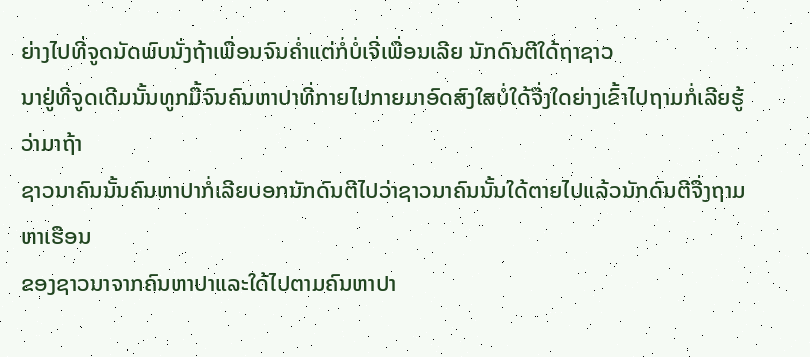ຍ່າງໄປທີ່ຈູດນັດພົບນັ່ງຖ້າເພື່ອນຈົນຄ່ຳແຕ່ກໍ່ບໍ່ເຈີ່ເພື່ອນເລີຍ ນັກດົນຕີໃດ້ຖາຊາວ
ນາຢູ່ທີ່ຈູດເດີມນັ້ນທູກມື້ຈົນຄົນຫາປາທີ່ກາຍໄປກາຍມາອົດສົງໃສບໍ່ໃດ້ຈື່ງໃດຍ່າງເຂົ້າໄປຖາມກໍ່ເລີຍຮູ້ວ່າມາຖ້າ
ຊາວນາຄົນນັ້ນຄົນຫາປາກໍ່ເລີຍບອກນັກດົນຕີໄປວ່າຊາວນາຄົນນັ້ນໃດ້ຕາຍໄປແລ້ວນັກດົນຕີຈື່ງຖາມຫາເຮືອນ
ຂອງຊາວນາຈາກຄົນຫາປາແລະໃດ້ໄປຕາມຄົນຫາປາ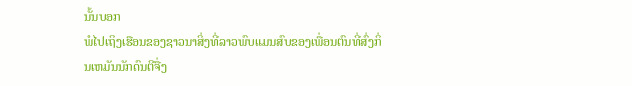ນັ້ນບອກ
ພໍໄປເຖິງເຮືອນຂອງຊາວນາສິ່ງທີ່ລາວພົບແມນສົບຂອງເພື່ອນຕົນທີ່ສົ່ງກິ່ນເຫມັນນັກດົນຕີຈື່ງ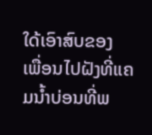ໃດ້ເອົາສົບຂອງ
ເພື່ອນໄປຝັງທີ່ແຄມນ້ຳບ່ອນທີ່ພ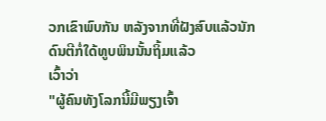ວກເຂົາພົບກັນ ຫລັງຈາກທີ່ຝັງສົບແລ້ວນັກດົນຕີກໍ່ໃດ້ທູບພິນນັ້ນຖິ້ມແລ້ວ
ເວົ້າວ່າ
"ຜູ້ຄົນທັງໂລກນີ້ມີພຽງເຈົ້າ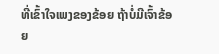ທີ່ເຂົ້າໃຈເພງຂອງຂ້ອຍ ຖ້າບໍ່ມີເຈົ້າຂ້ອຍ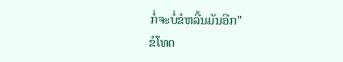ກໍ່ຈະບໍ່ຂໍຫລີ້ນມັນອີກ"
ຂໍໂທດ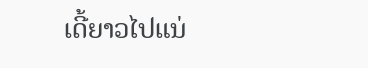ເດີ້ຍາວໄປແນ່